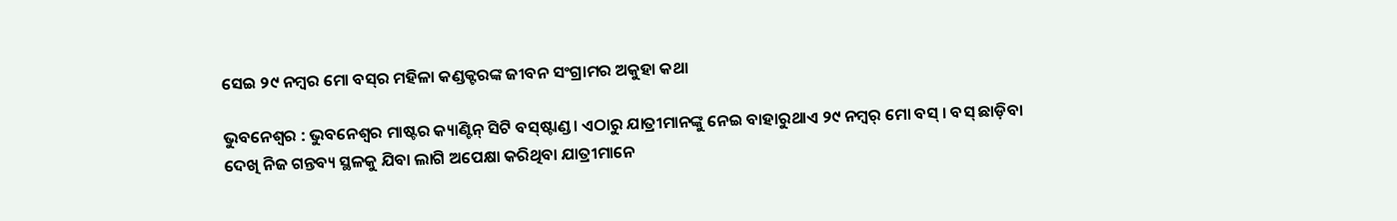ସେଇ ୨୯ ନମ୍ବର ମୋ ବସ୍‌ର ମହିଳା କଣ୍ଡକ୍ଟରଙ୍କ ଜୀବନ ସଂଗ୍ରାମର ଅକୁହା କଥା

ଭୁବନେଶ୍ୱର : ଭୁବନେଶ୍ୱର ମାଷ୍ଟର କ୍ୟାଣ୍ଟିନ୍‌ ସିଟି ବସ୍‌ଷ୍ଟାଣ୍ଡ। ଏଠାରୁ ଯାତ୍ରୀମାନଙ୍କୁ ନେଇ ବାହାରୁଥାଏ ୨୯ ନମ୍ୱର୍ ମୋ ବସ୍‌ । ବସ୍‌ ଛାଡ଼ିବା ଦେଖି ନିଜ ଗନ୍ତବ୍ୟ ସ୍ଥଳକୁ ଯିବା ଲାଗି ଅପେକ୍ଷା କରିଥିବା ଯାତ୍ରୀମାନେ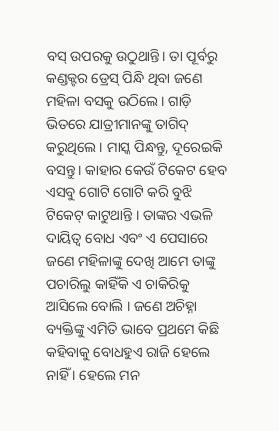ବସ୍‌ ଉପରକୁ ଉଠୁଥାନ୍ତି। ତା ପୂର୍ବରୁ କଣ୍ଡକ୍ଟର ଡ୍ରେସ୍ ପିନ୍ଧି ଥିବା ଜଣେ ମହିଳା ବସକୁ ଉଠିଲେ। ଗାଡ଼ି ଭିତରେ ଯାତ୍ରୀମାନଙ୍କୁ ତାଗିଦ୍ କରୁଥିଲେ । ମାସ୍କ ପିନ୍ଧନ୍ତୁ, ଦୂରେଇକି ବସନ୍ତୁ। କାହାର କେଉଁ ଟିକେଟ ହେବ ଏସବୁ ଗୋଟି ଗୋଟି କରି ବୁଝି ଟିକେଟ୍‌ କାଟୁଥାନ୍ତି । ତାଙ୍କର ଏଭଳି ଦାୟିତ୍ୱ ବୋଧ ଏବଂ ଏ ପେସାରେ ଜଣେ ମହିଳାଙ୍କୁ ଦେଖି ଆମେ ତାଙ୍କୁ ପଚାରିଲୁ କାହିଁକି ଏ ଚାକିରିକୁ ଆସିଲେ ବୋଲି । ଜଣେ ଅଚିହ୍ନା ବ୍ୟକ୍ତିଙ୍କୁ ଏମିତି ଭାବେ ପ୍ରଥମେ କିଛି କହିବାକୁ ବୋଧହୁଏ ରାଜି ହେଲେ ନାହିଁ । ହେଲେ ମନ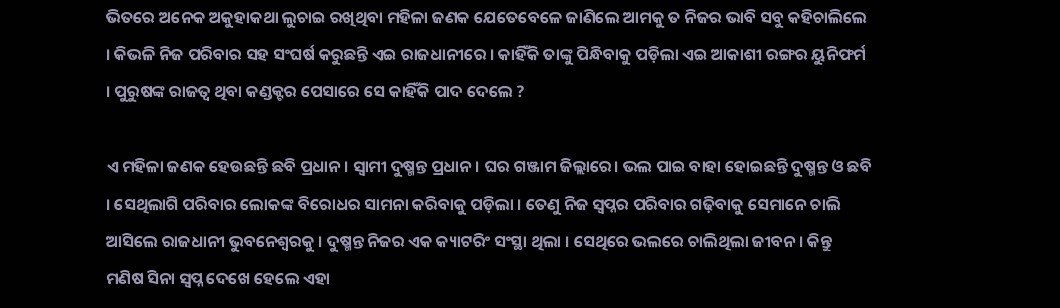ଭିତରେ ଅନେକ ଅକୁହାକଥା ଲୁଚାଇ ରଖିଥିବା ମହିଳା ଜଣକ ଯେତେବେଳେ ଜାଣିଲେ ଆମକୁ ତ ନିଜର ଭାବି ସବୁ କହିଚାଲିଲେ । କିଭଳି ନିଜ ପରିବାର ସହ ସଂଘର୍ଷ କରୁଛନ୍ତି ଏଇ ରାଜଧାନୀରେ । କାହିଁକି ତାଙ୍କୁ ପିନ୍ଧିବାକୁ ପଡ଼ିଲା ଏଇ ଆକାଶୀ ରଙ୍ଗର ୟୁନିଫର୍ମ । ପୁରୁଷଙ୍କ ରାଜତ୍ୱ ଥିବା କଣ୍ଡକ୍ଟର ପେସାରେ ସେ କାହିଁକି ପାଦ ଦେଲେ ?

ଏ ମହିଳା ଜଣକ ହେଉଛନ୍ତି ଛବି ପ୍ରଧାନ। ସ୍ଵାମୀ ଦୁଷ୍ମନ୍ତ ପ୍ରଧାନ। ଘର ଗଞ୍ଜାମ ଜିଲ୍ଲାରେ। ଭଲ ପାଇ ବାହା ହୋଇଛନ୍ତି ଦୁଷ୍ମନ୍ତ ଓ ଛବି । ସେଥିଲାଗି ପରିବାର ଲୋକଙ୍କ ବିରୋଧର ସାମନା କରିବାକୁ ପଡ଼ିଲା । ତେଣୁ ନିଜ ସ୍ୱପ୍ନର ପରିବାର ଗଢ଼ିବାକୁ ସେମାନେ ଚାଲି ଆସିଲେ ରାଜଧାନୀ ଭୁବନେଶ୍ୱରକୁ । ଦୁଷ୍ମନ୍ତ ନିଜର ଏକ କ୍ୟାଟରିଂ ସଂସ୍ଥା ଥିଲା । ସେଥିରେ ଭଲରେ ଚାଲିଥିଲା ଜୀବନ । କିନ୍ତୁ ମଣିଷ ସିନା ସ୍ୱପ୍ନ ଦେଖେ ହେଲେ ଏହା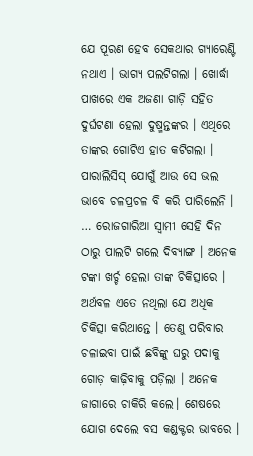ଯେ ପୂରଣ ହେବ ସେକଥାର ଗ୍ୟାରେଣ୍ଟି ନଥାଏ । ଭାଗ୍ୟ ପଲଟିଗଲା । ଖୋର୍ଦ୍ଧା ପାଖରେ ଏକ ଅଜଣା ଗାଡ଼ି ସହିତ ଦୁର୍ଘଟଣା ହେଲା ଦୁଷ୍ମନ୍ତଙ୍କର । ଏଥିରେ ତାଙ୍କର ଗୋଟିଏ ହାତ କଟିଗଲା । ପାରାଲିସିସ୍‌ ଯୋଗୁଁ ଆଉ ସେ ଭଲ ଭାବେ ଚଳପ୍ରଚଳ ବି କରି ପାରିଲେନି । … ରୋଜଗାରିଆ ସ୍ୱାମୀ ସେହି ଦିନ ଠାରୁ ପାଲଟି ଗଲେ ଦିବ୍ୟାଙ୍ଗ । ଅନେକ ଟଙ୍କା ଖର୍ଚ୍ଚ ହେଲା ତାଙ୍କ ଚିକିତ୍ସାରେ । ଅର୍ଥବଳ ଏତେ ନଥିଲା ଯେ ଅଧିକ ଚିକିତ୍ସା କରିଥାନ୍ତେ । ତେଣୁ ପରିବାର ଚଳାଇବା ପାଇଁ ଛବିଙ୍କୁ ଘରୁ ପଦାକୁ ଗୋଡ଼ କାଢ଼ିବାକୁ ପଡ଼ିଲା । ଅନେକ ଜାଗାରେ ଚାକିରି କଲେ। ଶେଷରେ ଯୋଗ ଦେଲେ ବସ କଣ୍ଡକ୍ଟର ଭାବରେ ।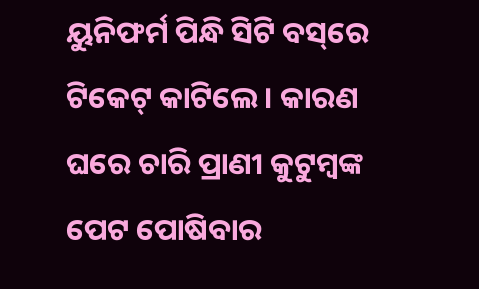ୟୁନିଫର୍ମ ପିନ୍ଧି ସିଟି ବସ୍‌ରେ ଟିକେଟ୍‌ କାଟିଲେ । କାରଣ ଘରେ ଚାରି ପ୍ରାଣୀ କୁଟୁମ୍ବଙ୍କ ପେଟ ପୋଷିବାର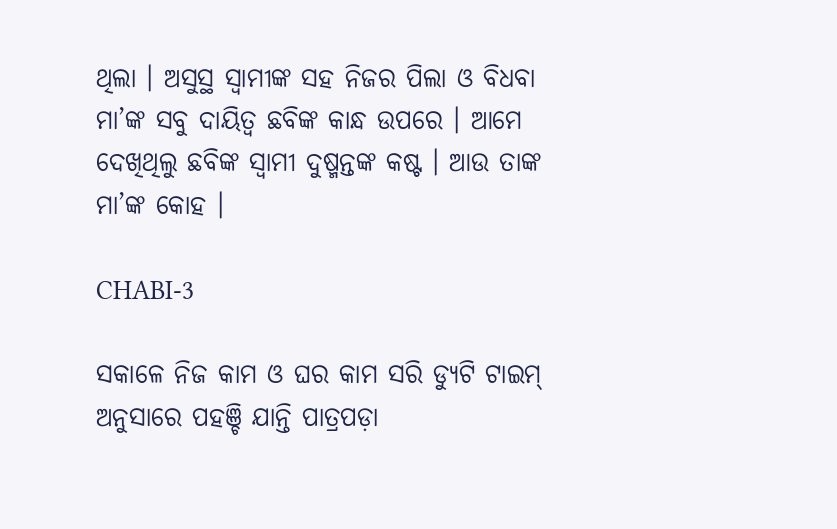ଥିଲା । ଅସୁସ୍ଥ ସ୍ୱାମୀଙ୍କ ସହ ନିଜର ପିଲା ଓ ବିଧବା ମା’ଙ୍କ ସବୁ ଦାୟିତ୍ୱ ଛବିଙ୍କ କାନ୍ଧ ଉପରେ । ଆମେ ଦେଖିଥିଲୁ ଛବିଙ୍କ ସ୍ୱାମୀ ଦୁଷ୍ମନ୍ତଙ୍କ କଷ୍ଟ । ଆଉ ତାଙ୍କ ମା’ଙ୍କ କୋହ ।

CHABI-3

ସକାଳେ ନିଜ କାମ ଓ ଘର କାମ ସରି ଡ୍ୟୁଟି ଟାଇମ୍‌ ଅନୁସାରେ ପହଞ୍ଚି ଯାନ୍ତି ପାତ୍ରପଡ଼ା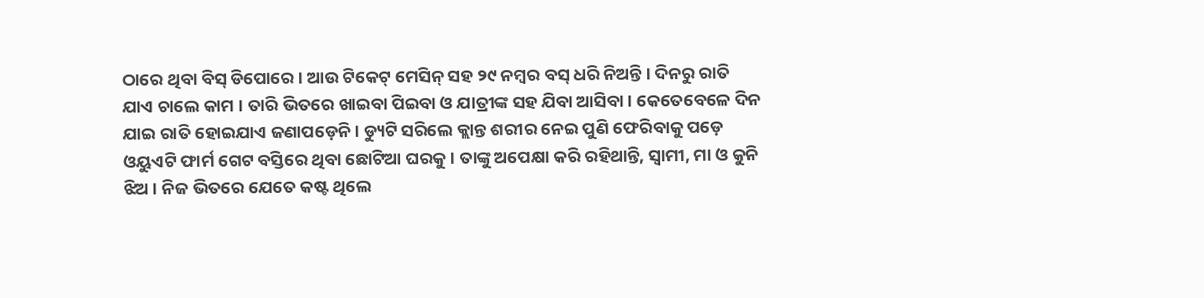ଠାରେ ଥିବା ବିସ୍‌ ଡିପୋରେ । ଆଉ ଟିକେଟ୍‌ ମେସିନ୍‌ ସହ ୨୯ ନମ୍ବର ବସ୍‌ ଧରି ନିଅନ୍ତି । ଦିନରୁ ରାତି ଯାଏ ଚାଲେ କାମ । ତାରି ଭିତରେ ଖାଇବା ପିଇବା ଓ ଯାତ୍ରୀଙ୍କ ସହ ଯିବା ଆସିବା। କେତେବେଳେ ଦିନ ଯାଇ ରାତି ହୋଇଯାଏ ଜଣାପଡ଼େନି । ଡ୍ୟୁଟି ସରିଲେ କ୍ଲାନ୍ତ ଶରୀର ନେଇ ପୁଣି ଫେରିବାକୁ ପଡ଼େ ଓୟୁଏଟି ଫାର୍ମ ଗେଟ ବସ୍ତିରେ ଥିବା ଛୋଟିଆ ଘରକୁ । ତାଙ୍କୁ ଅପେକ୍ଷା କରି ରହିଥାନ୍ତି, ସ୍ୱାମୀ, ମା ଓ କୁନି ଝିଅ । ନିଜ ଭିତରେ ଯେତେ କଷ୍ଟ ଥିଲେ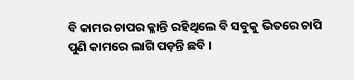ବି କାମର ଚାପର କ୍ଳାନ୍ତି ରହିଥିଲେ ବି ସବୁକୁ ଭିତରେ ଚାପି ପୁଣି କାମରେ ଲାଗି ପଡ଼ନ୍ତି ଛବି ।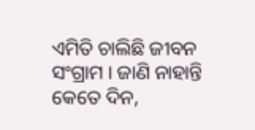ଏମିତି ଚାଲିଛି ଜୀବନ ସଂଗ୍ରାମ । ଜାଣି ନାହାନ୍ତି କେତେ ଦିନ,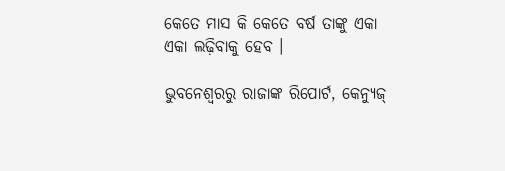କେତେ ମାସ କି କେତେ ବର୍ଷ ତାଙ୍କୁ ଏକା ଏକା ଲଢ଼ିବାକୁ ହେବ ।

ଭୁବନେଶ୍ୱରରୁ ରାଜାଙ୍କ ରିପୋର୍ଟ, କେନ୍ୟୁଜ୍‌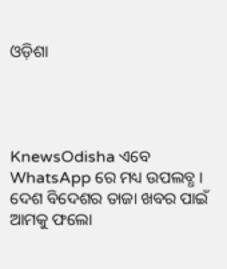ଓଡ଼ିଶା




KnewsOdisha ଏବେ WhatsApp ରେ ମଧ୍ୟ ଉପଲବ୍ଧ । ଦେଶ ବିଦେଶର ତାଜା ଖବର ପାଇଁ ଆମକୁ ଫଲୋ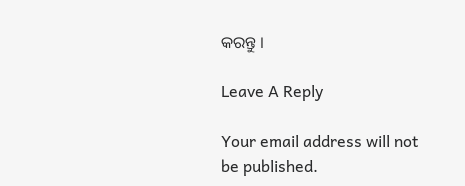କରନ୍ତୁ ।

Leave A Reply

Your email address will not be published.